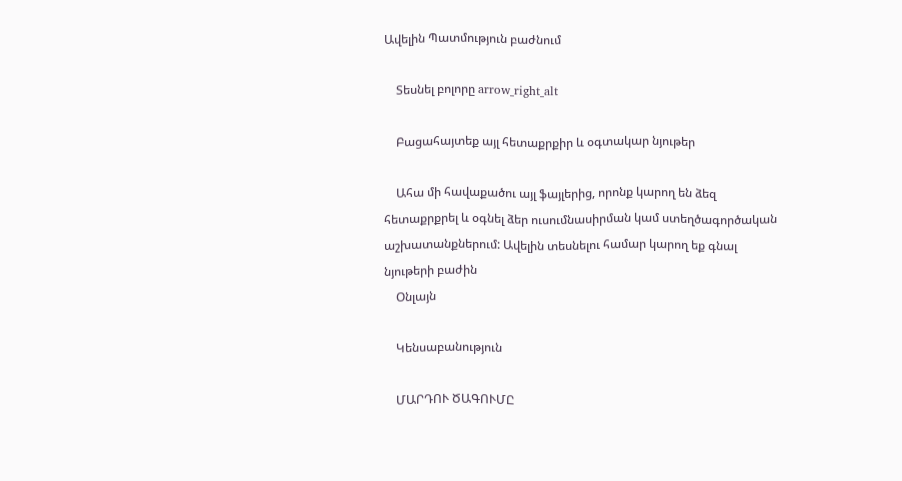Ավելին Պատմություն բաժնում

    Տեսնել բոլորը arrow_right_alt

    Բացահայտեք այլ հետաքրքիր և օգտակար նյութեր

    Ահա մի հավաքածու այլ ֆայլերից, որոնք կարող են ձեզ հետաքրքրել և օգնել ձեր ուսումնասիրման կամ ստեղծագործական աշխատանքներում: Ավելին տեսնելու համար կարող եք գնալ նյութերի բաժին
    Օնլայն

    Կենսաբանություն

    ՄԱՐԴՈՒ ԾԱԳՈՒՄԸ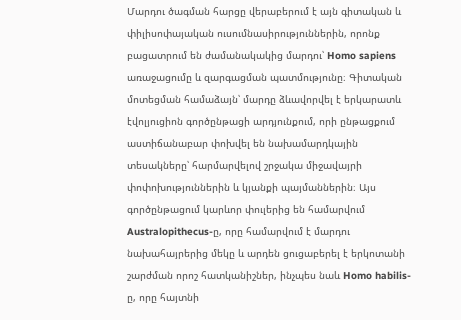Մարդու ծագման հարցը վերաբերում է այն գիտական և փիլիսոփայական ուսումնասիրություններին, որոնք բացատրում են ժամանակակից մարդու՝ Homo sapiens առաջացումը և զարգացման պատմությունը։ Գիտական մոտեցման համաձայն՝ մարդը ձևավորվել է երկարատև էվոլյուցիոն գործընթացի արդյունքում, որի ընթացքում աստիճանաբար փոխվել են նախամարդկային տեսակները՝ հարմարվելով շրջակա միջավայրի փոփոխություններին և կյանքի պայմաններին։ Այս գործընթացում կարևոր փուլերից են համարվում Australopithecus-ը, որը համարվում է մարդու նախահայրերից մեկը և արդեն ցուցաբերել է երկոտանի շարժման որոշ հատկանիշներ, ինչպես նաև Homo habilis-ը, որը հայտնի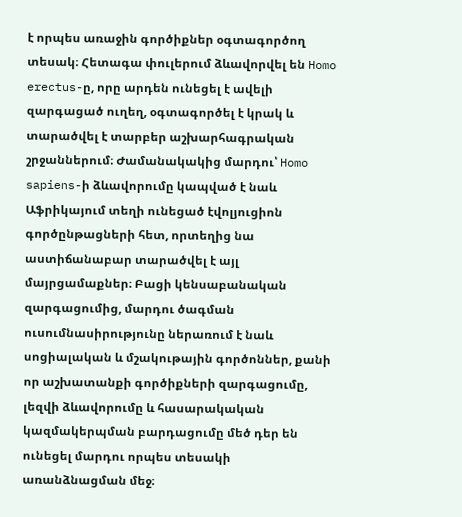է որպես առաջին գործիքներ օգտագործող տեսակ։ Հետագա փուլերում ձևավորվել են Homo erectus-ը, որը արդեն ունեցել է ավելի զարգացած ուղեղ, օգտագործել է կրակ և տարածվել է տարբեր աշխարհագրական շրջաններում։ Ժամանակակից մարդու՝ Homo sapiens-ի ձևավորումը կապված է նաև Աֆրիկայում տեղի ունեցած էվոլյուցիոն գործընթացների հետ, որտեղից նա աստիճանաբար տարածվել է այլ մայրցամաքներ։ Բացի կենսաբանական զարգացումից, մարդու ծագման ուսումնասիրությունը ներառում է նաև սոցիալական և մշակութային գործոններ, քանի որ աշխատանքի գործիքների զարգացումը, լեզվի ձևավորումը և հասարակական կազմակերպման բարդացումը մեծ դեր են ունեցել մարդու որպես տեսակի առանձնացման մեջ։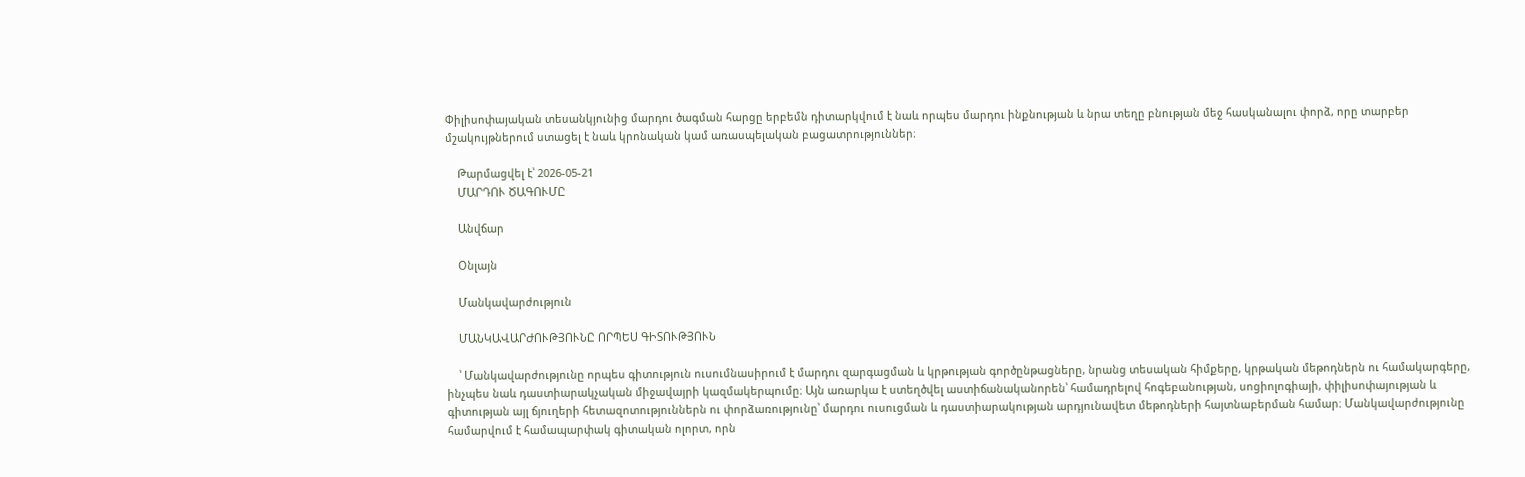Փիլիսոփայական տեսանկյունից մարդու ծագման հարցը երբեմն դիտարկվում է նաև որպես մարդու ինքնության և նրա տեղը բնության մեջ հասկանալու փորձ, որը տարբեր մշակույթներում ստացել է նաև կրոնական կամ առասպելական բացատրություններ։

    Թարմացվել է՝ 2026-05-21
    ՄԱՐԴՈՒ ԾԱԳՈՒՄԸ

    Անվճար

    Օնլայն

    Մանկավարժություն

    ՄԱՆԿԱՎԱՐԺՈՒԹՅՈՒՆԸ ՈՐՊԵՍ ԳԻՏՈՒԹՅՈՒՆ

    ՝ Մանկավարժությունը որպես գիտություն ուսումնասիրում է մարդու զարգացման և կրթության գործընթացները, նրանց տեսական հիմքերը, կրթական մեթոդներն ու համակարգերը, ինչպես նաև դաստիարակչական միջավայրի կազմակերպումը։ Այն առարկա է ստեղծվել աստիճանականորեն՝ համադրելով հոգեբանության, սոցիոլոգիայի, փիլիսոփայության և գիտության այլ ճյուղերի հետազոտություններն ու փորձառությունը՝ մարդու ուսուցման և դաստիարակության արդյունավետ մեթոդների հայտնաբերման համար։ Մանկավարժությունը համարվում է համապարփակ գիտական ոլորտ, որն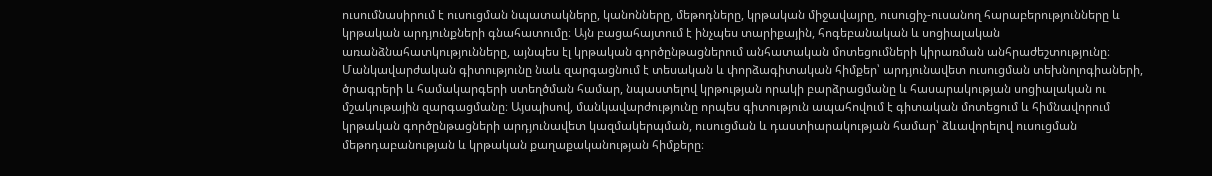ուսումնասիրում է ուսուցման նպատակները, կանոնները, մեթոդները, կրթական միջավայրը, ուսուցիչ-ուսանող հարաբերությունները և կրթական արդյունքների գնահատումը։ Այն բացահայտում է ինչպես տարիքային, հոգեբանական և սոցիալական առանձնահատկությունները, այնպես էլ կրթական գործընթացներում անհատական մոտեցումների կիրառման անհրաժեշտությունը։ Մանկավարժական գիտությունը նաև զարգացնում է տեսական և փորձագիտական հիմքեր՝ արդյունավետ ուսուցման տեխնոլոգիաների, ծրագրերի և համակարգերի ստեղծման համար, նպաստելով կրթության որակի բարձրացմանը և հասարակության սոցիալական ու մշակութային զարգացմանը։ Այսպիսով, մանկավարժությունը որպես գիտություն ապահովում է գիտական մոտեցում և հիմնավորում կրթական գործընթացների արդյունավետ կազմակերպման, ուսուցման և դաստիարակության համար՝ ձևավորելով ուսուցման մեթոդաբանության և կրթական քաղաքականության հիմքերը։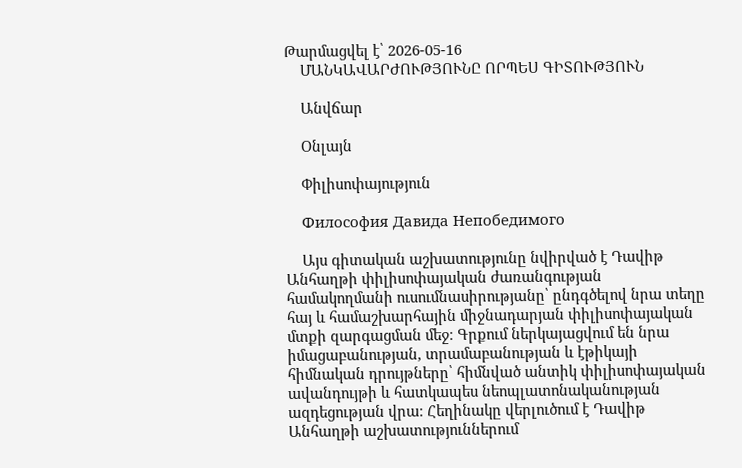Թարմացվել է՝ 2026-05-16
    ՄԱՆԿԱՎԱՐԺՈՒԹՅՈՒՆԸ ՈՐՊԵՍ ԳԻՏՈՒԹՅՈՒՆ

    Անվճար

    Օնլայն

    Փիլիսոփայություն

    Философия Давида Непобедимого

    Այս գիտական աշխատությունը նվիրված է Դավիթ Անհաղթի փիլիսոփայական ժառանգության համակողմանի ուսումնասիրությանը՝ ընդգծելով նրա տեղը հայ և համաշխարհային միջնադարյան փիլիսոփայական մտքի զարգացման մեջ։ Գրքում ներկայացվում են նրա իմացաբանության, տրամաբանության և էթիկայի հիմնական դրույթները՝ հիմնված անտիկ փիլիսոփայական ավանդույթի և հատկապես նեոպլատոնականության ազդեցության վրա։ Հեղինակը վերլուծում է Դավիթ Անհաղթի աշխատություններում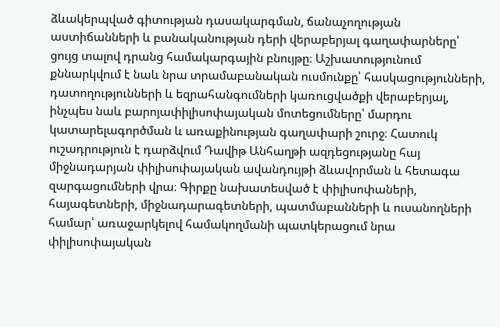ձևակերպված գիտության դասակարգման, ճանաչողության աստիճանների և բանականության դերի վերաբերյալ գաղափարները՝ ցույց տալով դրանց համակարգային բնույթը։ Աշխատությունում քննարկվում է նաև նրա տրամաբանական ուսմունքը՝ հասկացությունների, դատողությունների և եզրահանգումների կառուցվածքի վերաբերյալ, ինչպես նաև բարոյափիլիսոփայական մոտեցումները՝ մարդու կատարելագործման և առաքինության գաղափարի շուրջ։ Հատուկ ուշադրություն է դարձվում Դավիթ Անհաղթի ազդեցությանը հայ միջնադարյան փիլիսոփայական ավանդույթի ձևավորման և հետագա զարգացումների վրա։ Գիրքը նախատեսված է փիլիսոփաների, հայագետների, միջնադարագետների, պատմաբանների և ուսանողների համար՝ առաջարկելով համակողմանի պատկերացում նրա փիլիսոփայական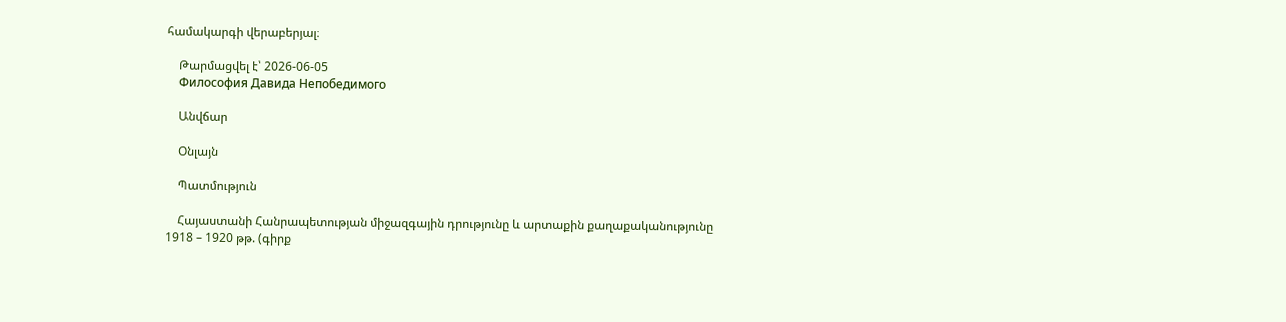համակարգի վերաբերյալ։

    Թարմացվել է՝ 2026-06-05
    Философия Давида Непобедимого

    Անվճար

    Օնլայն

    Պատմություն

    Հայաստանի Հանրապետության միջազգային դրությունը և արտաքին քաղաքականությունը 1918 – 1920 թթ. (գիրք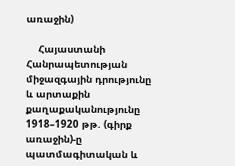առաջին)

    Հայաստանի Հանրապետության միջազգային դրությունը և արտաքին քաղաքականությունը 1918–1920 թթ. (գիրք առաջին)-ը պատմագիտական և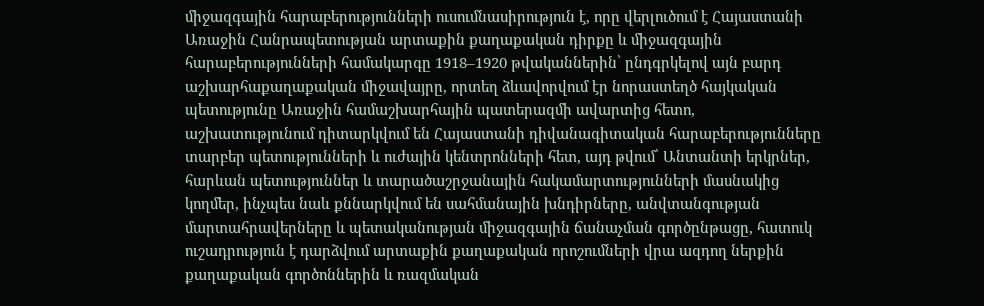միջազգային հարաբերությունների ուսումնասիրություն է, որը վերլուծում է Հայաստանի Առաջին Հանրապետության արտաքին քաղաքական դիրքը և միջազգային հարաբերությունների համակարգը 1918–1920 թվականներին՝ ընդգրկելով այն բարդ աշխարհաքաղաքական միջավայրը, որտեղ ձևավորվում էր նորաստեղծ հայկական պետությունը Առաջին համաշխարհային պատերազմի ավարտից հետո, աշխատությունում դիտարկվում են Հայաստանի դիվանագիտական հարաբերությունները տարբեր պետությունների և ուժային կենտրոնների հետ, այդ թվում՝ Անտանտի երկրներ, հարևան պետություններ և տարածաշրջանային հակամարտությունների մասնակից կողմեր, ինչպես նաև քննարկվում են սահմանային խնդիրները, անվտանգության մարտահրավերները և պետականության միջազգային ճանաչման գործընթացը, հատուկ ուշադրություն է դարձվում արտաքին քաղաքական որոշումների վրա ազդող ներքին քաղաքական գործոններին և ռազմական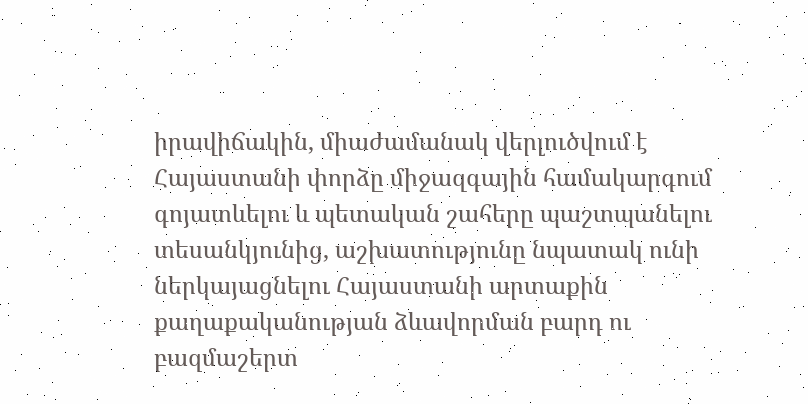իրավիճակին, միաժամանակ վերլուծվում է Հայաստանի փորձը միջազգային համակարգում գոյատևելու և պետական շահերը պաշտպանելու տեսանկյունից, աշխատությունը նպատակ ունի ներկայացնելու Հայաստանի արտաքին քաղաքականության ձևավորման բարդ ու բազմաշերտ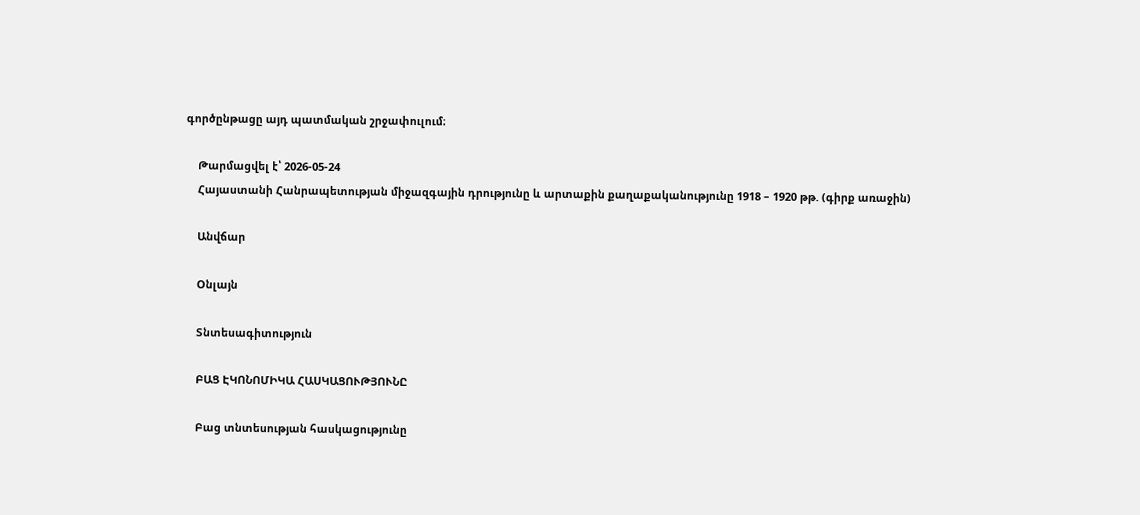գործընթացը այդ պատմական շրջափուլում։

    Թարմացվել է՝ 2026-05-24
    Հայաստանի Հանրապետության միջազգային դրությունը և արտաքին քաղաքականությունը 1918 – 1920 թթ. (գիրք առաջին)

    Անվճար

    Օնլայն

    Տնտեսագիտություն

    ԲԱՑ ԷԿՈՆՈՄԻԿԱ ՀԱՍԿԱՑՈՒԹՅՈՒՆԸ

    Բաց տնտեսության հասկացությունը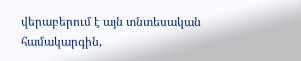վերաբերում է այն տնտեսական համակարգին,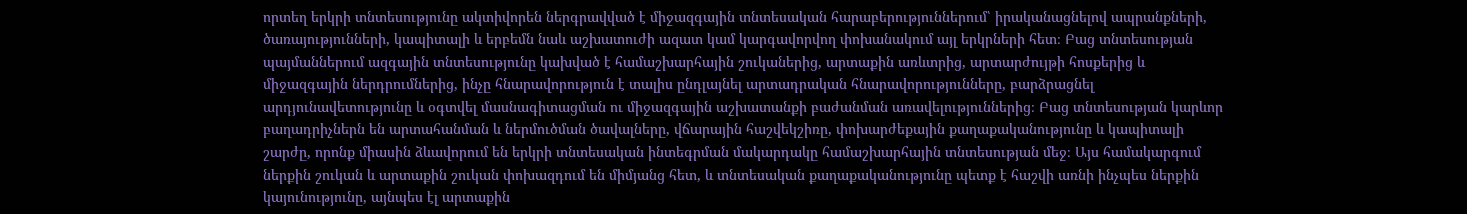որտեղ երկրի տնտեսությունը ակտիվորեն ներգրավված է միջազգային տնտեսական հարաբերություններում՝ իրականացնելով ապրանքների, ծառայությունների, կապիտալի և երբեմն նաև աշխատուժի ազատ կամ կարգավորվող փոխանակում այլ երկրների հետ։ Բաց տնտեսության պայմաններում ազգային տնտեսությունը կախված է համաշխարհային շուկաներից, արտաքին առևտրից, արտարժույթի հոսքերից և միջազգային ներդրումներից, ինչը հնարավորություն է տալիս ընդլայնել արտադրական հնարավորությունները, բարձրացնել արդյունավետությունը և օգտվել մասնագիտացման ու միջազգային աշխատանքի բաժանման առավելություններից։ Բաց տնտեսության կարևոր բաղադրիչներն են արտահանման և ներմուծման ծավալները, վճարային հաշվեկշիռը, փոխարժեքային քաղաքականությունը և կապիտալի շարժը, որոնք միասին ձևավորում են երկրի տնտեսական ինտեգրման մակարդակը համաշխարհային տնտեսության մեջ։ Այս համակարգում ներքին շուկան և արտաքին շուկան փոխազդում են միմյանց հետ, և տնտեսական քաղաքականությունը պետք է հաշվի առնի ինչպես ներքին կայունությունը, այնպես էլ արտաքին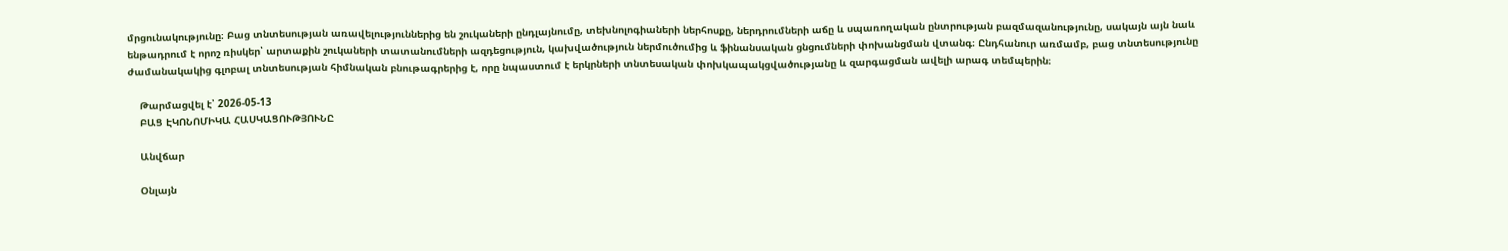մրցունակությունը։ Բաց տնտեսության առավելություններից են շուկաների ընդլայնումը, տեխնոլոգիաների ներհոսքը, ներդրումների աճը և սպառողական ընտրության բազմազանությունը, սակայն այն նաև ենթադրում է որոշ ռիսկեր՝ արտաքին շուկաների տատանումների ազդեցություն, կախվածություն ներմուծումից և ֆինանսական ցնցումների փոխանցման վտանգ։ Ընդհանուր առմամբ, բաց տնտեսությունը ժամանակակից գլոբալ տնտեսության հիմնական բնութագրերից է, որը նպաստում է երկրների տնտեսական փոխկապակցվածությանը և զարգացման ավելի արագ տեմպերին։

    Թարմացվել է՝ 2026-05-13
    ԲԱՑ ԷԿՈՆՈՄԻԿԱ ՀԱՍԿԱՑՈՒԹՅՈՒՆԸ

    Անվճար

    Օնլայն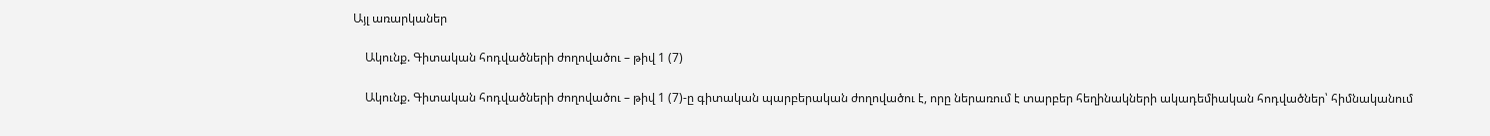Այլ առարկաներ

    Ակունք. Գիտական հոդվածների ժողովածու – թիվ 1 (7)

    Ակունք. Գիտական հոդվածների ժողովածու – թիվ 1 (7)-ը գիտական պարբերական ժողովածու է, որը ներառում է տարբեր հեղինակների ակադեմիական հոդվածներ՝ հիմնականում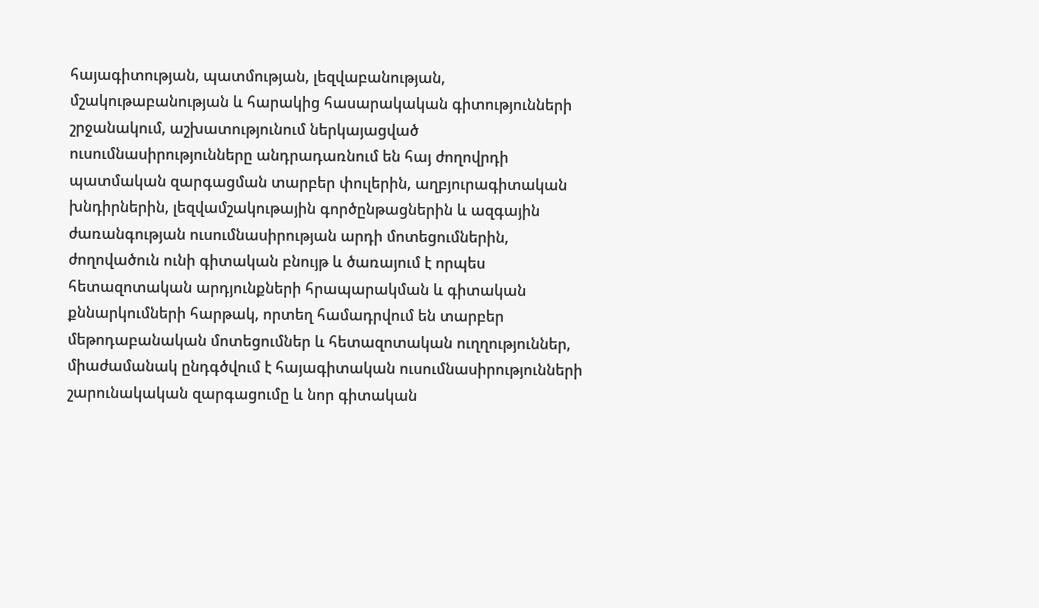հայագիտության, պատմության, լեզվաբանության, մշակութաբանության և հարակից հասարակական գիտությունների շրջանակում, աշխատությունում ներկայացված ուսումնասիրությունները անդրադառնում են հայ ժողովրդի պատմական զարգացման տարբեր փուլերին, աղբյուրագիտական խնդիրներին, լեզվամշակութային գործընթացներին և ազգային ժառանգության ուսումնասիրության արդի մոտեցումներին, ժողովածուն ունի գիտական բնույթ և ծառայում է որպես հետազոտական արդյունքների հրապարակման և գիտական քննարկումների հարթակ, որտեղ համադրվում են տարբեր մեթոդաբանական մոտեցումներ և հետազոտական ուղղություններ, միաժամանակ ընդգծվում է հայագիտական ուսումնասիրությունների շարունակական զարգացումը և նոր գիտական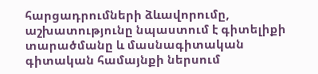հարցադրումների ձևավորումը, աշխատությունը նպաստում է գիտելիքի տարածմանը և մասնագիտական գիտական համայնքի ներսում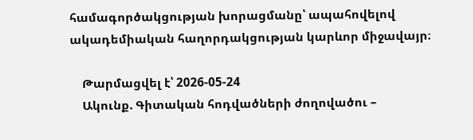համագործակցության խորացմանը՝ ապահովելով ակադեմիական հաղորդակցության կարևոր միջավայր։

    Թարմացվել է՝ 2026-05-24
    Ակունք. Գիտական հոդվածների ժողովածու –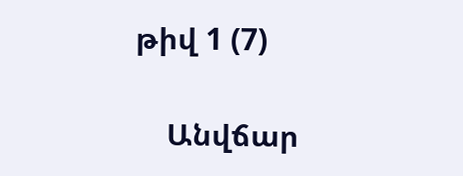թիվ 1 (7)

    Անվճար